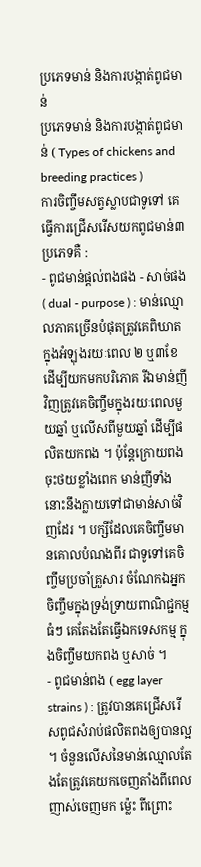ប្រភេទមាន់ និងការបង្កាត់ពូជមាន់
ប្រភេទមាន់ និងការបង្កាត់ពូជមាន់ ( Types of chickens and breeding practices )
ការចិញ្ចឹមសត្វស្លាបជាទូទៅ គេធ្វើការជ្រើសរើសយកពូជមាន់៣ប្រភេទគឺ :
- ពូជមាន់ផ្តល់ពងផង - សាច់ផង ( dual - purpose ) : មាន់ឈ្មោលភាគច្រើនបំផុតត្រូវគេពិឃាត ក្នុងអំឡុងរយៈពេល ២ ឬ៣ខែ ដើម្បីយកមកបរិភោគ រីឯមាន់ញីវិញត្រូវគេចិញ្ចឹមក្នុងរយៈពេលមួយឆ្នាំ ឬលើសពីមួយឆ្នាំ ដើម្បីផលិតយកពង ។ ប៉ុន្តែក្រោយពងចុះថយខ្លាំងពេក មាន់ញីទាំងនោះនឹងក្លាយទៅជាមាន់សាច់វិញដែរ ។ បក្សីដែលគេចិញ្ចឹមមានគោលបំណងពីរ ជាទូទៅគេចិញ្ចឹមប្រចាំគ្រួសារ ចំណែកឯអ្នកចិញ្ចឹមក្នុងទ្រង់ទ្រាយពាណិជ្ជកម្មធំៗ គេតែងតែធ្វើឯកទេសកម្ម ក្នុងចិញ្ចឹមយកពង ឬសាច់ ។
- ពូជមាន់ពង ( egg layer strains ) : ត្រូវបានគេជ្រើសរើសពូជសំរាប់ផលិតពងឲ្យបានល្អ ។ ចំនួនលើសនៃមាន់ឈ្មោលតែងតែត្រូវគេយកចេញតាំងពីពេលញាស់ចេញមក ម្ល៉េះ ពីព្រោះ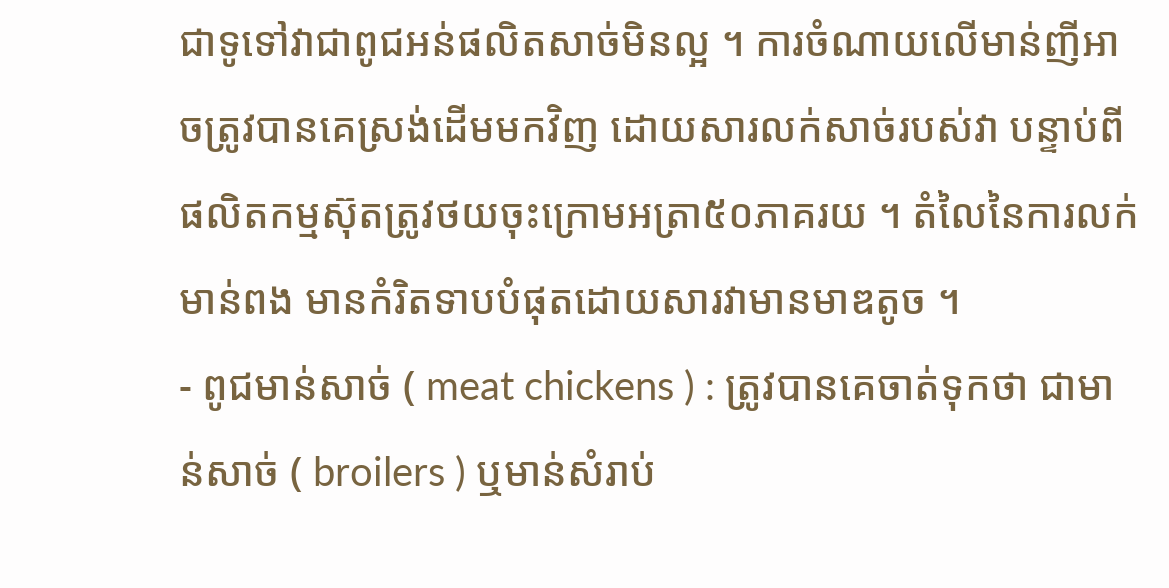ជាទូទៅវាជាពូជអន់ផលិតសាច់មិនល្អ ។ ការចំណាយលើមាន់ញីអាចត្រូវបានគេស្រង់ដើមមកវិញ ដោយសារលក់សាច់របស់វា បន្ទាប់ពីផលិតកម្មស៊ុតត្រូវថយចុះក្រោមអត្រា៥០ភាគរយ ។ តំលៃនៃការលក់មាន់ពង មានកំរិតទាបបំផុតដោយសារវាមានមាឌតូច ។
- ពូជមាន់សាច់ ( meat chickens ) : ត្រូវបានគេចាត់ទុកថា ជាមាន់សាច់ ( broilers ) ឬមាន់សំរាប់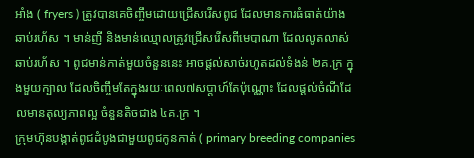អាំង ( fryers ) ត្រូវបានគេចិញ្ចឹមដោយជ្រើសរើសពូជ ដែលមានការធំធាត់យ៉ាងឆាប់រហ័ស ។ មាន់ញី និងមាន់ឈ្មោលត្រូវជ្រើសរើសពីមេបាណា ដែលលូតលាស់ឆាប់រហ័ស ។ ពូជមាន់កាត់មួយចំនួននេះ អាចផ្តល់សាច់រហូតដល់ទំងន់ ២គ.ក្រ ក្នុងមួយក្បាល ដែលចិញ្ចឹមតែក្នុងរយៈពេល៧សប្តាហ៍តែប៉ុណ្ណោះ ដែលផ្តល់ចំណីដែលមានតុល្យភាពល្អ ចំនួនតិចជាង ៤គ.ក្រ ។
ក្រុមហ៊ុនបង្កាត់ពូជដំបូងជាមួយពូជកូនកាត់ ( primary breeding companies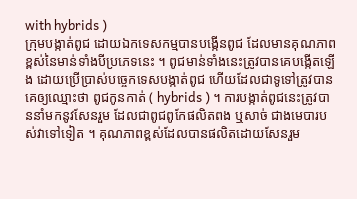with hybrids )
ក្រុមបង្កាត់ពូជ ដោយឯកទេសកម្មបានបង្កើនពូជ ដែលមានគុណភាពខ្ពស់នៃមាន់ទាំងបីប្រភេទនេះ ។ ពូជមាន់ទាំងនេះត្រូវបានគេបង្កើតឡើង ដោយប្រើប្រាស់បច្ចេកទេសបង្កាត់ពូជ ហើយដែលជាទូទៅត្រូវបានគេឲ្យឈ្មោះថា ពូជកូនកាត់ ( hybrids ) ។ ការបង្កាត់ពូជនេះត្រូវបាននាំមកនូវសែនរួម ដែលជាពូជពូកែផលិតពង ឬសាច់ ជាងមេបារបស់វាទៅទៀត ។ គុណភាពខ្ពស់ដែលបានផលិតដោយសែនរួម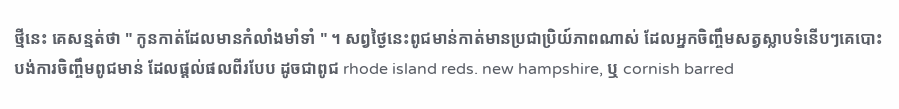ថ្មីនេះ គេសន្មត់ថា " កូនកាត់ដែលមានកំលាំងមាំទាំ " ។ សព្វថ្ងៃនេះពូជមាន់កាត់មានប្រជាប្រិយ៍ភាពណាស់ ដែលអ្នកចិញ្ចឹមសត្វស្លាបទំនើបៗគេបោះបង់ការចិញ្ចឹមពូជមាន់ ដែលផ្តល់ផលពីរបែប ដូចជាពូជ rhode island reds. new hampshire, ឬ cornish barred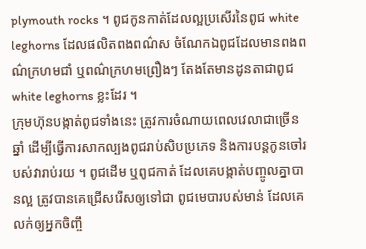plymouth rocks ។ ពូជកូនកាត់ដែលល្អប្រសើរនៃពូជ white leghorns ដែលផលិតពងពណ៌ស ចំណែកឯពូជដែលមានពងពណ៌ក្រហមជាំ ឬពណ៌ក្រហមព្រឿងៗ តែងតែមានដូនតាជាពូជ white leghorns ខ្លះដែរ ។
ក្រុមហ៊ុនបង្កាត់ពូជទាំងនេះ ត្រូវការចំណាយពេលវេលាជាច្រើនឆ្នាំ ដើម្បីធ្វើការសាកល្បងពូជរាប់សិបប្រភេទ និងការបន្តកូនចៅរបស់វារាប់រយ ។ ពូជដើម ឬពូជកាត់ ដែលគេបង្កាត់បញ្ចូលគ្នាបានល្អ ត្រូវបានគេជ្រើសរើសឲ្យទៅជា ពូជមេបារបស់មាន់ ដែលគេលក់ឲ្យអ្នកចិញ្ចឹ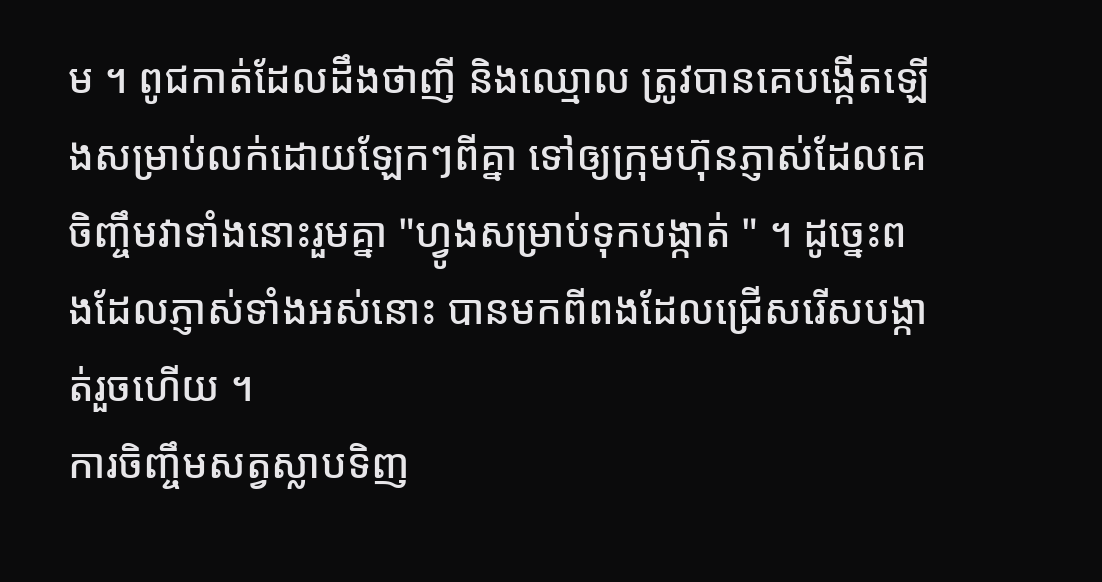ម ។ ពូជកាត់ដែលដឹងថាញី និងឈ្មោល ត្រូវបានគេបង្កើតឡើងសម្រាប់លក់ដោយឡែកៗពីគ្នា ទៅឲ្យក្រុមហ៊ុនភ្ញាស់ដែលគេចិញ្ចឹមវាទាំងនោះរួមគ្នា "ហ្វូងសម្រាប់ទុកបង្កាត់ " ។ ដូច្នេះពងដែលភ្ញាស់ទាំងអស់នោះ បានមកពីពងដែលជ្រើសរើសបង្កាត់រួចហើយ ។
ការចិញ្ចឹមសត្វស្លាបទិញ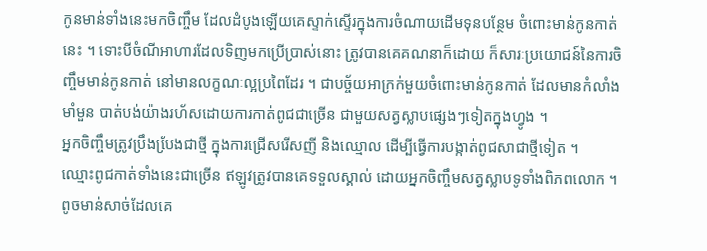កូនមាន់ទាំងនេះមកចិញ្ចឹម ដែលដំបូងឡើយគេស្ទាក់ស្ទើរក្នុងការចំណាយដើមទុនបន្ថែម ចំពោះមាន់កូនកាត់នេះ ។ ទោះបីចំណីអាហារដែលទិញមកប្រើប្រាស់នោះ ត្រូវបានគេគណនាក៏ដោយ ក៏សារៈប្រយោជន៍នៃការចិញ្ចឹមមាន់កូនកាត់ នៅមានលក្ខណៈល្អប្រពៃដែរ ។ ជាបច្ច័យអាក្រក់មួយចំពោះមាន់កូនកាត់ ដែលមានកំលាំងមាំមួន បាត់បង់យ៉ាងរហ័សដោយការកាត់ពូជជាច្រើន ជាមួយសត្វស្លាបផ្សេងៗទៀតក្នុងហ្វូង ។
អ្នកចិញ្ចឹមត្រូវប្រឹងបែ្រងជាថ្មី ក្នុងការជ្រើសរើសញី និងឈ្មោល ដើម្បីធ្វើការបង្កាត់ពូជសាជាថ្មីទៀត ។
ឈ្មោះពូជកាត់ទាំងនេះជាច្រើន ឥឡូវត្រូវបានគេទទួលស្គាល់ ដោយអ្នកចិញ្ចឹមសត្វស្លាបទូទាំងពិភពលោក ។ ពូចមាន់សាច់ដែលគេ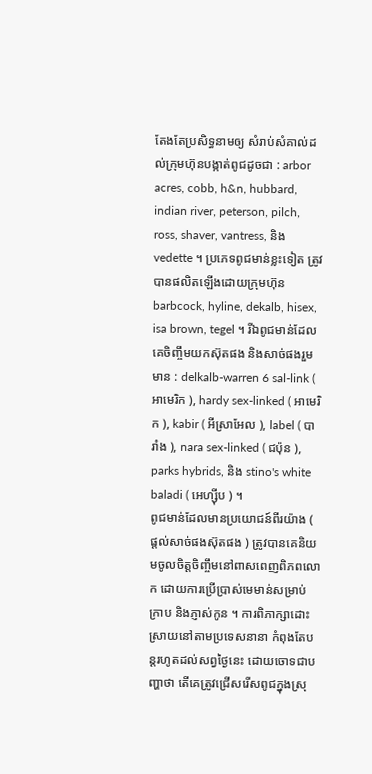តែងតែប្រសិទ្ធនាមឲ្យ សំរាប់សំគាល់ដល់ក្រុមហ៊ុនបង្កាត់ពូជដូចជា : arbor acres, cobb, h&n, hubbard, indian river, peterson, pilch, ross, shaver, vantress, និង vedette ។ ប្រភេទពូជមាន់ខ្លះទៀត ត្រូវបានផលិតឡើងដោយក្រុមហ៊ុន barbcock, hyline, dekalb, hisex, isa brown, tegel ។ រីឯពូជមាន់ដែលគេចិញ្ចឹមយកស៊ុតផង និងសាច់ផងរួមមាន : delkalb-warren 6 sal-link ( អាមេរិក ), hardy sex-linked ( អាមេរិក ), kabir ( អីស្រាអែល ), label ( បារាំង ), nara sex-linked ( ជប៉ុន ), parks hybrids, និង stino's white baladi ( អេហ្ស៊ីប ) ។
ពូជមាន់ដែលមានប្រយោជន៍ពីរយ៉ាង ( ផ្តល់សាច់ផងស៊ុតផង ) ត្រូវបានគេនិយមចូលចិត្តចិញ្ចឹមនៅពាសពេញពិភពលោក ដោយការប្រើប្រាស់មេមាន់សម្រាប់ក្រាប និងភ្ញាស់កូន ។ ការពិភាក្សាដោះស្រាយនៅតាមប្រទេសនានា កំពុងតែបន្តរហូតដល់សព្វថ្ងៃនេះ ដោយចោទជាបញ្ហាថា តើគេត្រូវជ្រើសរើសពូជក្នុងស្រុ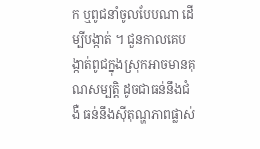ក ឬពូជនាំចូលបែបណា ដើម្បីបង្កាត់ ។ ជួនកាលគេបង្កាត់ពូជក្នុងស្រុកអាចមានគុណសម្បត្តិ ដូចជាធន់នឹងជំងឺ ធន់នឹងស៊ីតុណ្ហភាពផ្លាស់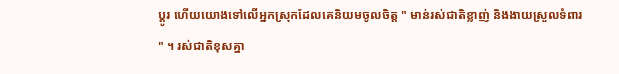ប្តូរ ហើយយោងទៅលើអ្នកស្រុកដែលគេនិយមចូលចិត្ត " មាន់រស់ជាតិខ្លាញ់ និងងាយស្រួលទំពារ " ។ រស់ជាតិខុសគ្នា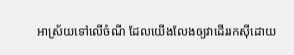អាស្រ័យទៅលើចំណី ដែលយើងលែងឲ្យវាដើររកស៊ីដោយ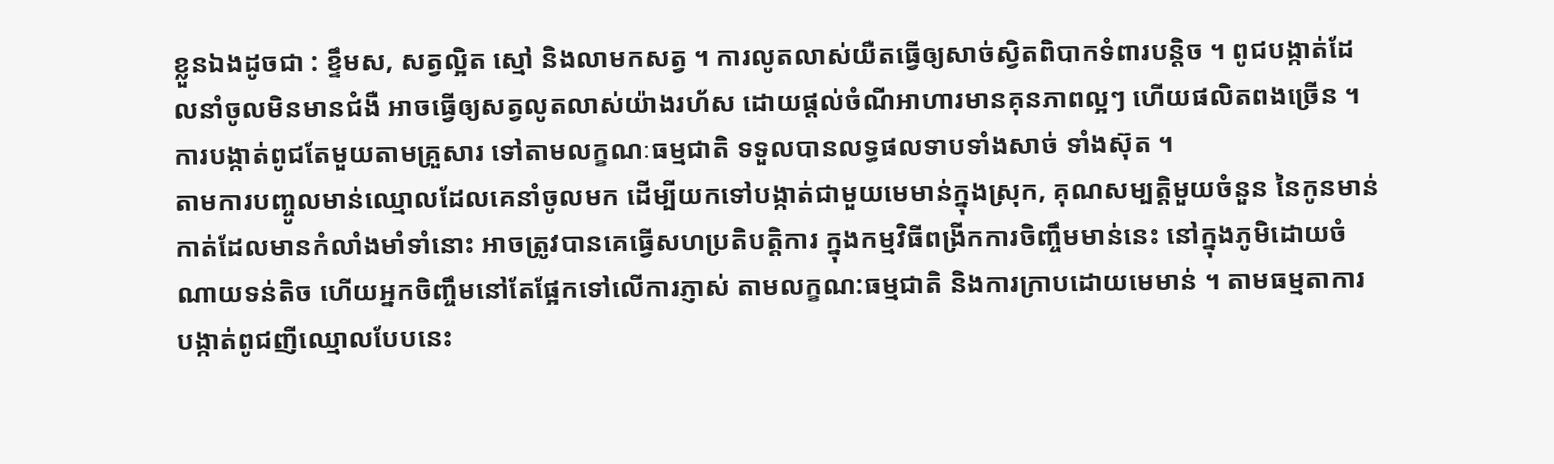ខ្លួនឯងដូចជា : ខ្ទឹមស, សត្វល្អិត ស្មៅ និងលាមកសត្វ ។ ការលូតលាស់យឺតធ្វើឲ្យសាច់ស្វិតពិបាកទំពារបន្តិច ។ ពូជបង្កាត់ដែលនាំចូលមិនមានជំងឺ អាចធ្វើឲ្យសត្វលូតលាស់យ៉ាងរហ័ស ដោយផ្តល់ចំណីអាហារមានគុនភាពល្អៗ ហើយផលិតពងច្រើន ។ ការបង្កាត់ពូជតែមួយតាមគ្រួសារ ទៅតាមលក្ខណៈធម្មជាតិ ទទួលបានលទ្ធផលទាបទាំងសាច់ ទាំងស៊ុត ។
តាមការបញ្ចូលមាន់ឈ្មោលដែលគេនាំចូលមក ដើម្បីយកទៅបង្កាត់ជាមួយមេមាន់ក្នុងស្រុក, គុណសម្បត្តិមួយចំនួន នៃកូនមាន់កាត់ដែលមានកំលាំងមាំទាំនោះ អាចត្រូវបានគេធ្វើសហប្រតិបត្តិការ ក្នុងកម្មវិធីពង្រីកការចិញ្ចឹមមាន់នេះ នៅក្នុងភូមិដោយចំណាយទន់តិច ហើយអ្នកចិញ្ចឹមនៅតែផ្អែកទៅលើការភ្ញាស់ តាមលក្ខណ:ធម្មជាតិ និងការក្រាបដោយមេមាន់ ។ តាមធម្មតាការបង្កាត់ពូជញីឈ្មោលបែបនេះ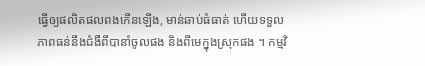ធ្វើឲ្យផលិតផលពងកើនឡើង, មាន់ឆាប់ធំធាត់ ហើយទទួលភាពធន់នឹងជំងឺពីបានាំចូលផង និងពីមេក្នុងស្រុកផង ។ កម្មវិ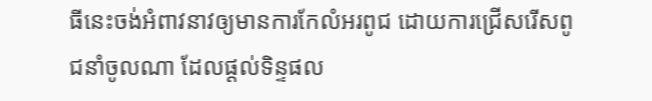ធីនេះចង់អំពាវនាវឲ្យមានការកែលំអរពូជ ដោយការជ្រើសរើសពូជនាំចូលណា ដែលផ្តល់ទិន្ទផល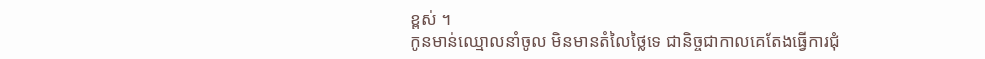ខ្ពស់ ។
កូនមាន់ឈ្មោលនាំចូល មិនមានតំលៃថ្លៃទេ ជានិច្ចជាកាលគេតែងធ្វើការជុំ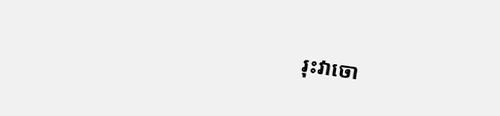រុះវាចោ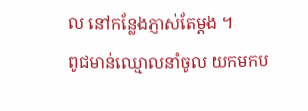ល នៅកន្លែងភ្ញាស់តែម្តង ។
ពូជមាន់ឈ្មោលនាំចូល យកមកប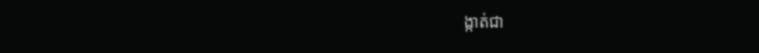ង្កាត់ជា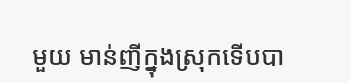មួយ មាន់ញីក្នុងស្រុកទើបបា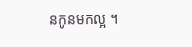នកូនមកល្អ ។